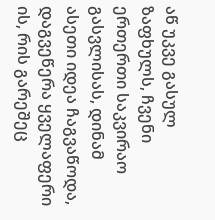აწ უკვე გასულ ზაფხულს, ჩვენი ერთერთი საკვირაო გასვლისას, დინამ ასეთი იდეა ჩაგვაწოდა, დაგვეწერა ყველაფერი ის, რის გარეშეც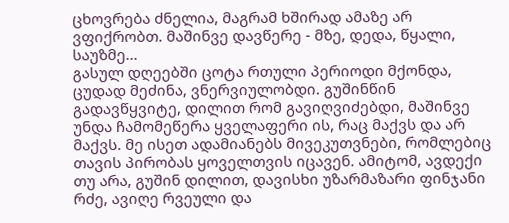ცხოვრება ძნელია, მაგრამ ხშირად ამაზე არ ვფიქრობთ. მაშინვე დავწერე - მზე, დედა, წყალი, საუზმე...
გასულ დღეებში ცოტა რთული პერიოდი მქონდა, ცუდად მეძინა, ვნერვიულობდი. გუშინწინ გადავწყვიტე, დილით რომ გავიღვიძებდი, მაშინვე უნდა ჩამომეწერა ყველაფერი ის, რაც მაქვს და არ მაქვს. მე ისეთ ადამიანებს მივეკუთვნები, რომლებიც თავის პირობას ყოველთვის იცავენ. ამიტომ, ავდექი თუ არა, გუშინ დილით, დავისხი უზარმაზარი ფინჯანი რძე, ავიღე რვეული და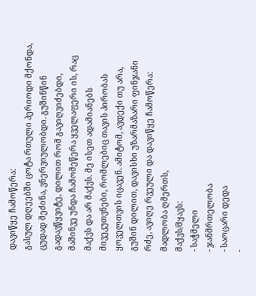დავიწყე ჩამოწერა:
გასულ დღეებში ცოტა რთული პერიოდი მქონდა, ცუდად მეძინა, ვნერვიულობდი. გუშინწინ გადავწყვიტე, დილით რომ გავიღვიძებდი, მაშინვე უნდა ჩამომეწერა ყველაფერი ის, რაც მაქვს და არ მაქვს. მე ისეთ ადამიანებს მივეკუთვნები, რომლებიც თავის პირობას ყოველთვის იცავენ. ამიტომ, ავდექი თუ არა, გუშინ დილით, დავისხი უზარმაზარი ფინჯანი რძე, ავიღე რვეული და დავიწყე ჩამოწერა:
მადლობა ღმერთს,
მაქვს/მყავს:
- საჭმელი
- ჯანმრთელობა
- საოცარი დედა
-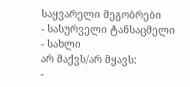საყვარელი მეგობრები
- სასურველი ტანსაცმელი
- სახლი
არ მაქვს/არ მყავს:
-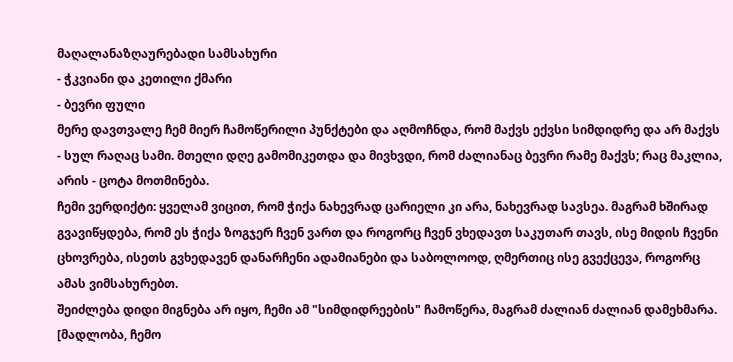მაღალანაზღაურებადი სამსახური
- ჭკვიანი და კეთილი ქმარი
- ბევრი ფული
მერე დავთვალე ჩემ მიერ ჩამოწერილი პუნქტები და აღმოჩნდა, რომ მაქვს ექვსი სიმდიდრე და არ მაქვს - სულ რაღაც სამი. მთელი დღე გამომიკეთდა და მივხვდი, რომ ძალიანაც ბევრი რამე მაქვს; რაც მაკლია, არის - ცოტა მოთმინება.
ჩემი ვერდიქტი: ყველამ ვიცით, რომ ჭიქა ნახევრად ცარიელი კი არა, ნახევრად სავსეა. მაგრამ ხშირად გვავიწყდება, რომ ეს ჭიქა ზოგჯერ ჩვენ ვართ და როგორც ჩვენ ვხედავთ საკუთარ თავს, ისე მიდის ჩვენი ცხოვრება, ისეთს გვხედავენ დანარჩენი ადამიანები და საბოლოოდ, ღმერთიც ისე გვექცევა, როგორც ამას ვიმსახურებთ.
შეიძლება დიდი მიგნება არ იყო, ჩემი ამ "სიმდიდრეების" ჩამოწერა, მაგრამ ძალიან ძალიან დამეხმარა. [მადლობა, ჩემო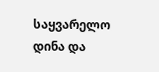საყვარელო დინა და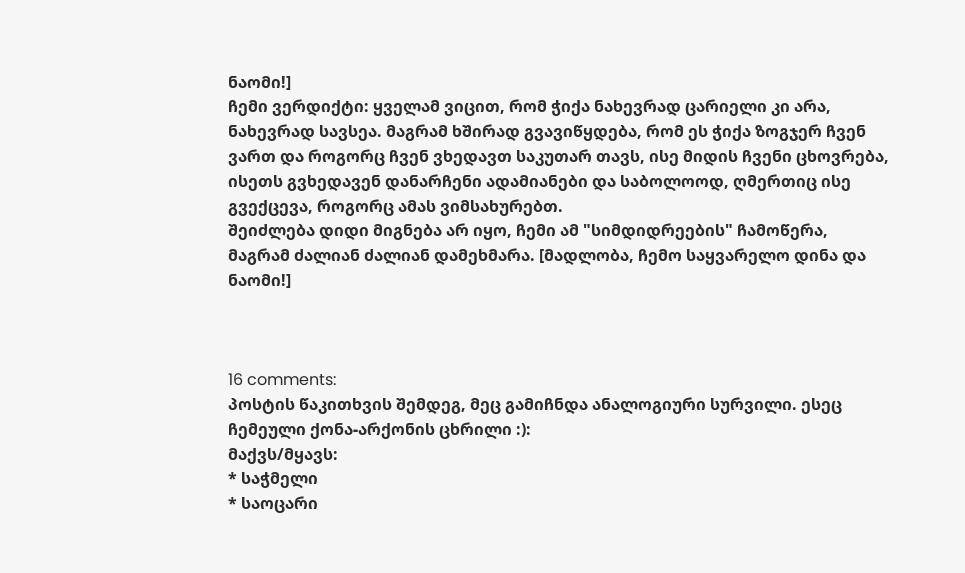ნაომი!]
ჩემი ვერდიქტი: ყველამ ვიცით, რომ ჭიქა ნახევრად ცარიელი კი არა, ნახევრად სავსეა. მაგრამ ხშირად გვავიწყდება, რომ ეს ჭიქა ზოგჯერ ჩვენ ვართ და როგორც ჩვენ ვხედავთ საკუთარ თავს, ისე მიდის ჩვენი ცხოვრება, ისეთს გვხედავენ დანარჩენი ადამიანები და საბოლოოდ, ღმერთიც ისე გვექცევა, როგორც ამას ვიმსახურებთ.
შეიძლება დიდი მიგნება არ იყო, ჩემი ამ "სიმდიდრეების" ჩამოწერა, მაგრამ ძალიან ძალიან დამეხმარა. [მადლობა, ჩემო საყვარელო დინა და ნაომი!]



16 comments:
პოსტის წაკითხვის შემდეგ, მეც გამიჩნდა ანალოგიური სურვილი. ესეც ჩემეული ქონა-არქონის ცხრილი :):
მაქვს/მყავს:
* საჭმელი
* საოცარი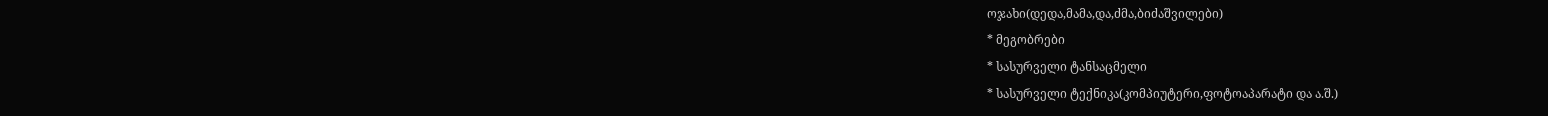ოჯახი(დედა,მამა,და,ძმა,ბიძაშვილები)
* მეგობრები
* სასურველი ტანსაცმელი
* სასურველი ტექნიკა(კომპიუტერი,ფოტოაპარატი და ა.შ.)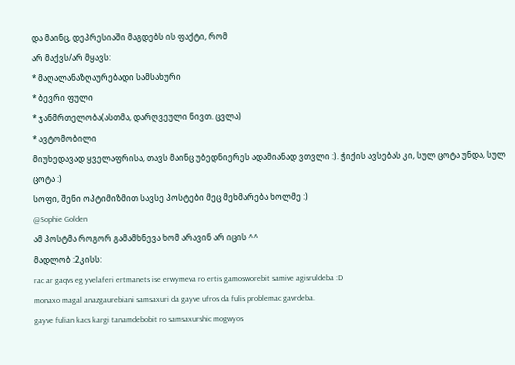და მაინც, დეპრესიაში მაგდებს ის ფაქტი, რომ
არ მაქვს/არ მყავს:
* მაღალანაზღაურებადი სამსახური
* ბევრი ფული
* ჯანმრთელობა(ასთმა, დარღვეული ნივთ. ცვლა)
* ავტომობილი
მიუხედავად ყველაფრისა, თავს მაინც უბედნიერეს ადამიანად ვთვლი :). ჭიქის ავსებას კი, სულ ცოტა უნდა, სულ ცოტა :)
სოფი, შენი ოპტიმიზმით სავსე პოსტები მეც მეხმარება ხოლმე :)
@Sophie Golden
ამ პოსტმა როგორ გამამხნევა ხომ არავინ არ იცის ^^
მადლობ :2კისს:
rac ar gaqvs eg yvelaferi ertmanets ise erwymeva ro ertis gamosworebit samive agisruldeba :D
monaxo magal anazgaurebiani samsaxuri da gayve ufros da fulis problemac gavrdeba.
gayve fulian kacs kargi tanamdebobit ro samsaxurshic mogwyos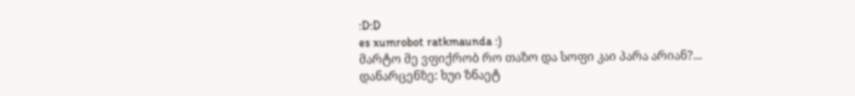:D:D
es xumrobot ratkmaunda :)
მარტო მე ვფიქრობ რო თაზო და სოფი კაი პარა არიან?...
დანარცენზე: ხუი ზნაეტ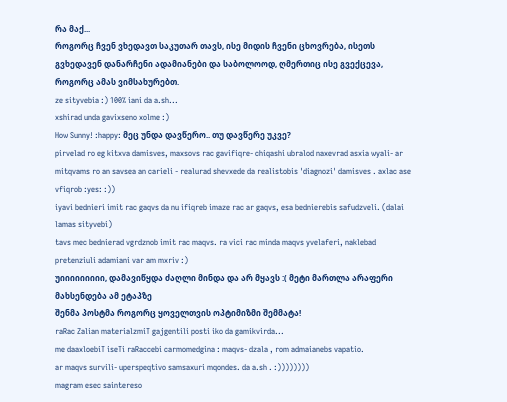რა მაქ...
როგორც ჩვენ ვხედავთ საკუთარ თავს, ისე მიდის ჩვენი ცხოვრება, ისეთს გვხედავენ დანარჩენი ადამიანები და საბოლოოდ, ღმერთიც ისე გვექცევა, როგორც ამას ვიმსახურებთ.
ze sityvebia :) 100% iani da a.sh...
xshirad unda gavixseno xolme :)
How Sunny! :happy: მეც უნდა დავწერო.. თუ დავწერე უკვე?
pirvelad ro eg kitxva damisves, maxsovs rac gavifiqre- chiqashi ubralod naxevrad asxia wyali- ar mitqvams ro an savsea an carieli - realurad shevxede da realistobis 'diagnozi' damisves . axlac ase vfiqrob :yes: :))
iyavi bednieri imit rac gaqvs da nu ifiqreb imaze rac ar gaqvs, esa bednierebis safudzveli. (dalai lamas sityvebi)
tavs mec bednierad vgrdznob imit rac maqvs. ra vici rac minda maqvs yvelaferi, naklebad pretenziuli adamiani var am mxriv :)
უიიიიიიიიი, დამავიწყდა ძაღლი მინდა და არ მყავს :( მეტი მართლა არაფერი მახსენდება ამ ეტაპზე
შენმა პოსტმა როგორც ყოველთვის ოპტიმიზმი შემმატა!
raRac Zalian materialzmiT gajgentili posti iko da gamikvirda...
me daaxloebiT iseTi raRaccebi carmomedgina : maqvs- dzala , rom admaianebs vapatio.
ar maqvs survili- uperspeqtivo samsaxuri mqondes. da a.sh . :))))))))
magram esec saintereso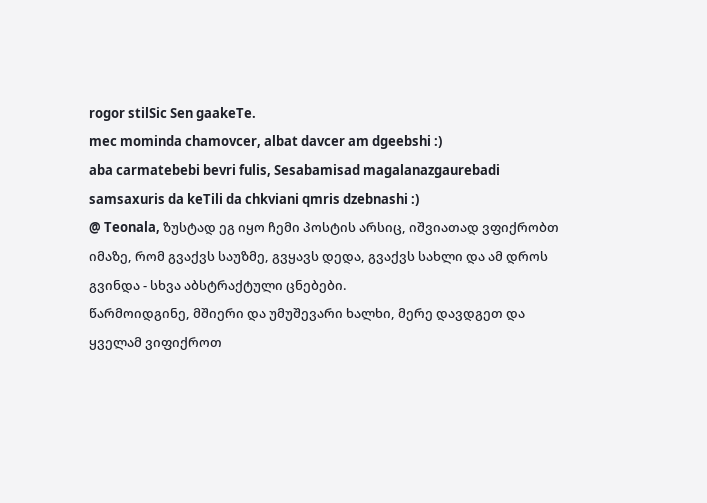rogor stilSic Sen gaakeTe.
mec mominda chamovcer, albat davcer am dgeebshi :)
aba carmatebebi bevri fulis, Sesabamisad magalanazgaurebadi samsaxuris da keTili da chkviani qmris dzebnashi :)
@ Teonala, ზუსტად ეგ იყო ჩემი პოსტის არსიც, იშვიათად ვფიქრობთ იმაზე, რომ გვაქვს საუზმე, გვყავს დედა, გვაქვს სახლი და ამ დროს გვინდა - სხვა აბსტრაქტული ცნებები.
წარმოიდგინე, მშიერი და უმუშევარი ხალხი, მერე დავდგეთ და ყველამ ვიფიქროთ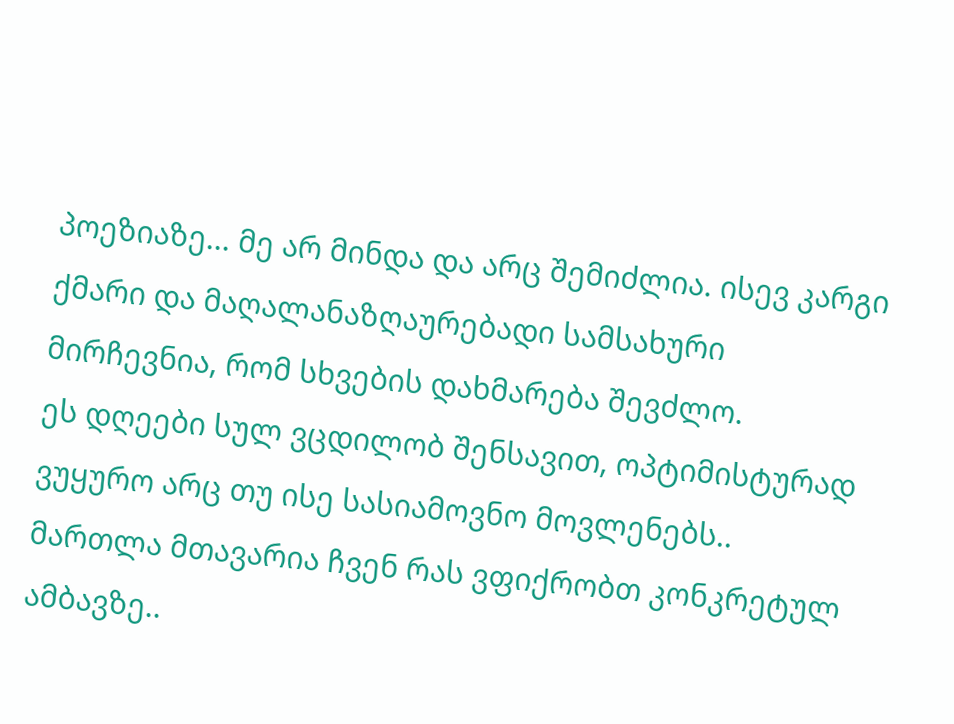პოეზიაზე... მე არ მინდა და არც შემიძლია. ისევ კარგი ქმარი და მაღალანაზღაურებადი სამსახური მირჩევნია, რომ სხვების დახმარება შევძლო.
ეს დღეები სულ ვცდილობ შენსავით, ოპტიმისტურად ვუყურო არც თუ ისე სასიამოვნო მოვლენებს..
მართლა მთავარია ჩვენ რას ვფიქრობთ კონკრეტულ ამბავზე..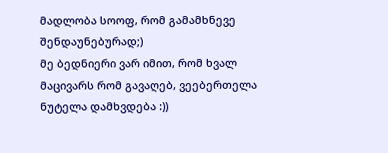მადლობა სოოფ, რომ გამამხნევე შენდაუნებურად;)
მე ბედნიერი ვარ იმით, რომ ხვალ მაცივარს რომ გავაღებ, ვეებერთელა ნუტელა დამხვდება :))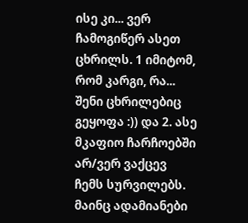ისე კი... ვერ ჩამოგიწერ ასეთ ცხრილს. 1 იმიტომ, რომ კარგი, რა... შენი ცხრილებიც გეყოფა :)) და 2. ასე მკაფიო ჩარჩოებში არ/ვერ ვაქცევ ჩემს სურვილებს. მაინც ადამიანები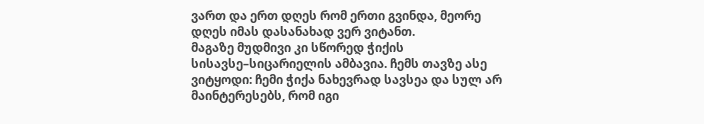ვართ და ერთ დღეს რომ ერთი გვინდა, მეორე დღეს იმას დასანახად ვერ ვიტანთ.
მაგაზე მუდმივი კი სწორედ ჭიქის სისავსე–სიცარიელის ამბავია. ჩემს თავზე ასე ვიტყოდი: ჩემი ჭიქა ნახევრად სავსეა და სულ არ მაინტერესებს, რომ იგი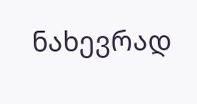ნახევრად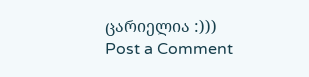ცარიელია :)))
Post a Comment